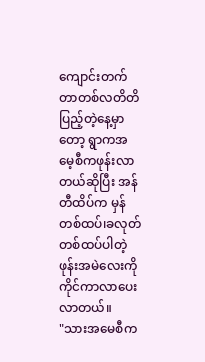ကျောင်းတက်တာတစ်လတိတိပြည့်တဲ့နေ့မှာတော့ ရွာကအမေ့စီကဖုန်းလာတယ်ဆိုပြီး အန်တီထိပ်က မှန်တစ်ထပ်၊ခလုတ်တစ်ထပ်ပါတဲ့ ဖုန်းအမဲလေးကိုကိုင်ကာလာပေးလာတယ်။
"သားအမေစီက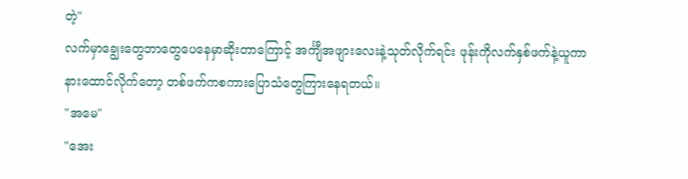တဲ့"
လက်မှာချွေးတွေဘာတွေပေနေမှာဆိုးတာကြောင့် အင်္ကျီအဖျားလေးနဲ့သုတ်လိုက်ရင်း ဖုန်းကိုလက်နှစ်ဖက်နဲ့ယူကာနားထောင်လိုက်တော့ တစ်ဖက်ကစကားပြောသံတွေကြားနေရတယ်။
"အမေ"
"အေး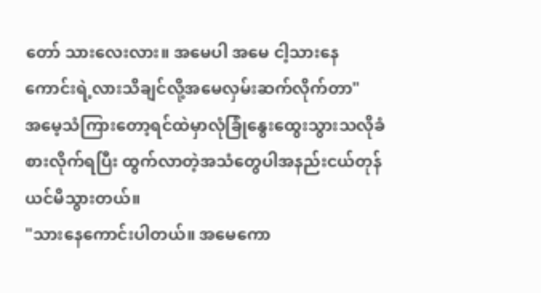တော် သားလေးလား။ အမေပါ အမေ ငါ့သားနေကောင်းရဲ့လားသိချင်လို့အမေလှမ်းဆက်လိုက်တာ"
အမေ့သံကြားတော့ရင်ထဲမှာလုံခြုံနွေးထွေးသွားသလိုခံစားလိုက်ရပြီး ထွက်လာတဲ့အသံတွေပါအနည်းငယ်တုန်ယင်မိသွားတယ်။
"သားနေကောင်းပါတယ်။ အမေကော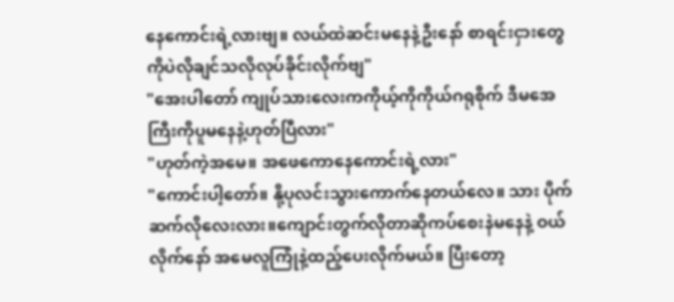နေကောင်းရဲ့လားဗျ။ လယ်ထဲဆင်းမနေနဲ့ဦးနော် စာရင်းငှားတွေကိုပဲလိုချင်သလိုလုပ်ခိုင်းလိုက်ဗျ"
"အေးပါတော် ကျုပ်သားလေးကကိုယ့်ကိုကိုယ်ဂရုစိုက် ဒီမအေကြီးကိုပူမနေနဲ့ဟုတ်ပြီလား"
"ဟုတ်ကဲ့အမေ။ အဖေကောနေကောင်းရဲ့လား"
"ကောင်းပါ့တော်။ နို့ပုလင်းသွားကောက်နေတယ်လေ။ သား ပိုက်ဆက်လိုလေးလား။ကျောင်းတွက်လိုတာဆိုကပ်စေးနဲမနေနဲ့ ဝယ်လိုက်နော် အမေလူကြုံနဲ့ထည့်ပေးလိုက်မယ်။ ပြီးတော့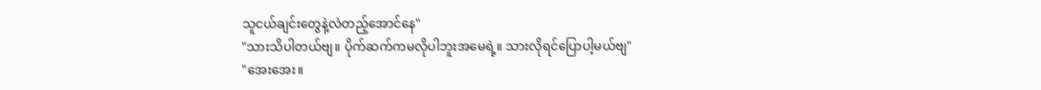သူငယ်ချင်းတွေနဲ့လဲတည့်အောင်နေ"
"သားသိပါတယ်ဗျ။ ပိုက်ဆက်ကမလိုပါဘူးအမေရဲ့။ သားလိုရင်ပြောပါ့မယ်ဗျ"
"အေးအေး။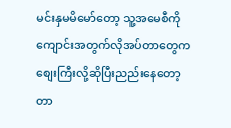မင်းနှမမိမော်တော့ သူ့အမေစီကိုကျောင်းအတွက်လိုအပ်တာတွေကစျေးကြီးလို့ဆိုပြီးညည်းနေတော့တာ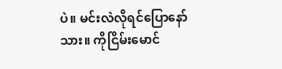ပဲ။ မင်းလဲလိုရင်ပြောနော်သား။ ကိုငြိမ်းမောင်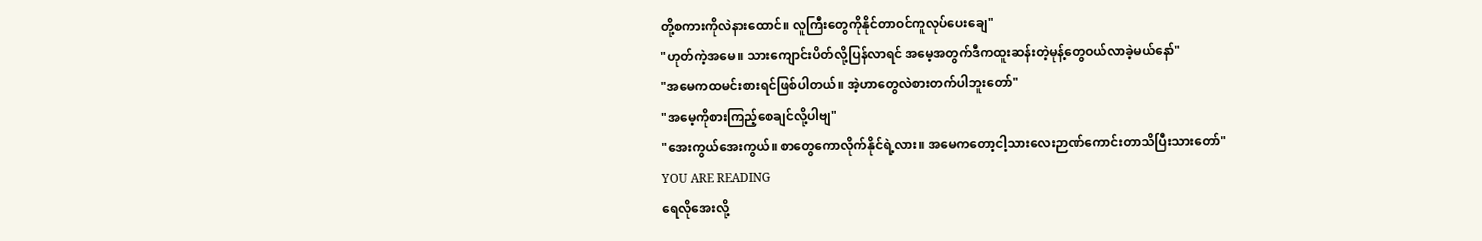တို့စကားကိုလဲနားထောင်။ လူကြီးတွေကိုနိုင်တာဝင်ကူလုပ်ပေးချေ"
"ဟုတ်ကဲ့အမေ။ သားကျောင်းပိတ်လို့ပြန်လာရင် အမေ့အတွက်ဒီကထူးဆန်းတဲ့မုန့်တွေဝယ်လာခဲ့မယ်နော်"
"အမေကထမင်းစားရင်ဖြစ်ပါတယ်။ အဲ့ဟာတွေလဲစားတက်ပါဘူးတော်"
"အမေ့ကိုစားကြည့်စေချင်လို့ပါဗျ"
"အေးကွယ်အေးကွယ်။ စာတွေကောလိုက်နိုင်ရဲ့လား။ အမေကတော့ငါ့သားလေးဉာဏ်ကောင်းတာသိပြီးသားတော်"
YOU ARE READING
ရေလိုအေးလို့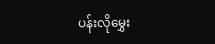ပန်းလိုမွှေး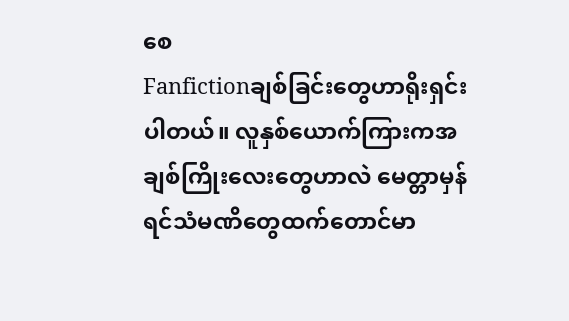စေ
Fanfictionချစ်ခြင်းတွေဟာရိုးရှင်းပါတယ်။ လူနှစ်ယောက်ကြားကအချစ်ကြိုးလေးတွေဟာလဲ မေတ္တာမှန်ရင်သံမဏိတွေထက်တောင်မာ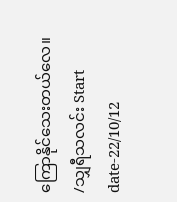ကြောနိုင်သေးတယ်လေ။ /သျှရီသလင်း Start date-22/10/12